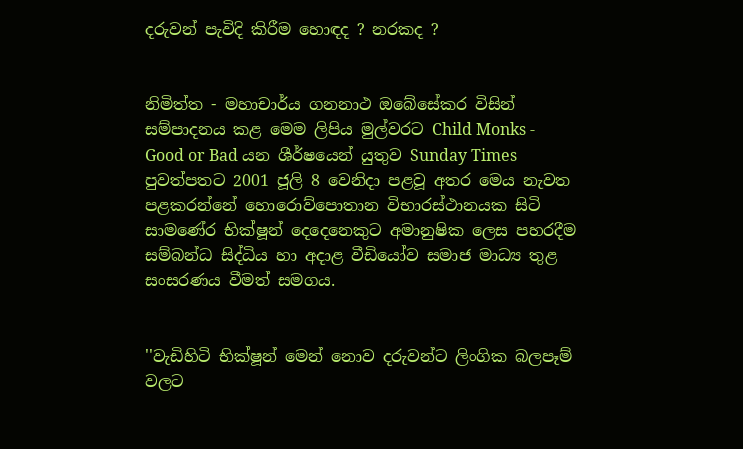දරුවන් පැවිදි කිරීම හොඳද ? නරකද ?


නිමිත්ත - මහාචාර්ය ගනනාථ ඔබේසේකර විසින් සම්පාදනය කළ මෙම ලිපිය මුල්වරට Child Monks - Good or Bad යන ශීර්ෂයෙන් යුතුව Sunday Times පුවත්පතට 2001 ජූලි 8 වෙනිදා පළවූ අතර මෙය නැවත පළකරන්නේ හොරොව්පොතාන විභාරස්ථානයක සිටි සාමණේර භික්ෂූන් දෙදෙනෙකුට අමානුෂික ලෙස පහරදීම සම්බන්ධ සිද්ධිය හා අදාළ වීඩියෝව සමාජ මාධ්‍ය තුළ සංසරණය වීමත් සමගය.


''වැඩිහිටි භික්ෂූන් මෙන් නොව දරුවන්ට ලිංගික බලපෑම් වලට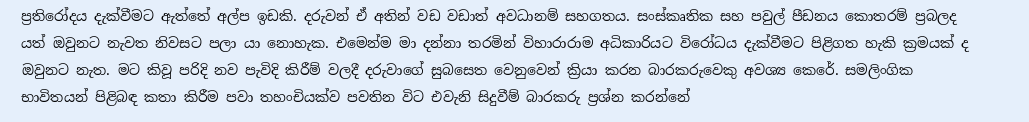ප්‍රතිරෝදය දැක්වීමට ඇත්තේ අල්ප ඉඩකි. දරුවන් ඒ අතින් වඩ වඩාත් අවධානම් සහගතය. සංස්කෘතික සහ පවුල් පීඩනය කොතරම් ප්‍රබලද යත් ඔවුනට නැවත නිවසට පලා යා නොහැක. එමෙන්ම මා දන්නා තරමින් විහාරාරාම අධිකාරියට විරෝධය දැක්වීමට පිළිගත හැකි ක්‍රමයක් ද ඔවුනට නැත. මට කිවූ පරිදි නව පැවිදි කිරීම් වලදී දරුවාගේ සුබසෙත වෙනුවෙන් ක්‍රියා කරන බාරකරුවෙකු අවශ්‍ය කෙරේ. සමලිංගික භාවිතයන් පිළිබඳ කතා කිරීම පවා තහංචියක්ව පවතින විට එවැනි සිදුවීම් බාරකරු ප්‍රශ්න කරන්නේ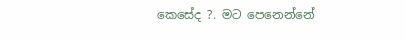කෙසේද ?. මට පෙනෙන්නේ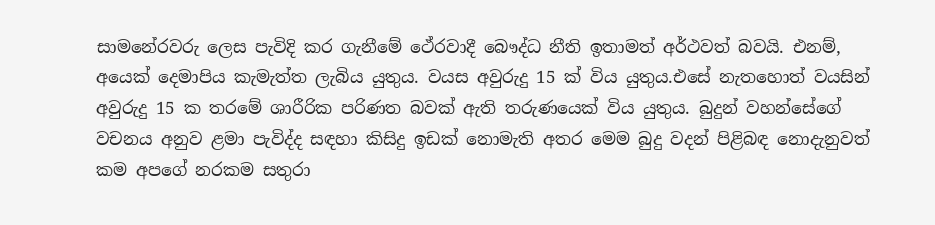සාමනේරවරු ලෙස පැවිදි කර ගැනීමේ ථේරවාදී බෞද්ධ නීති ඉතාමත් අර්ථවත් බවයි. එනම්,  අයෙක් දෙමාපිය කැමැත්ත ලැබිය යුතුය. වයස අවුරුදු 15 ක් විය යුතුය.එසේ නැතහොත් වයසින් අවුරුදු 15 ක තරමේ ශාරීරික පරිණත බවක් ඇති තරුණයෙක් විය යුතුය. බුදුන් වහන්සේගේ වචනය අනුව ළමා පැවිද්ද සඳහා කිසිදු ඉඩක් නොමැති අතර මෙම බුදු වදන් පිළිබඳ නොදැනුවත් කම අපගේ නරකම සතුරා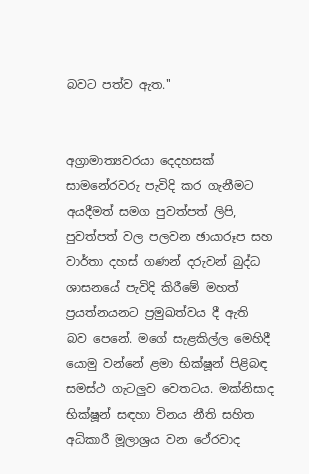බවට පත්ව ඇත.''


අග්‍රාමාත්‍යවරයා දෙදහසක් සාමනේරවරු පැවිදි කර ගැනීමට අයදීමත් සමග පුවත්පත් ලිපි, පුවත්පත් වල පලවන ඡායාරූප සහ වාර්තා දහස් ගණන් දරුවන් බුද්ධ ශාසනයේ පැවිදි කිරීමේ මහත් ප්‍රයත්නයනට ප්‍රමුඛත්වය දී ඇති බව පෙනේ. මගේ සැළකිල්ල මෙහිදී යොමු වන්නේ ළමා භික්ෂූන් පිළිබඳ සමස්ථ ගැටලුව වෙතටය. මක්නිසාද භික්ෂූන් සඳහා විනය නීති සහිත අධිකාරී මූලාශ්‍රය වන ථේරවාද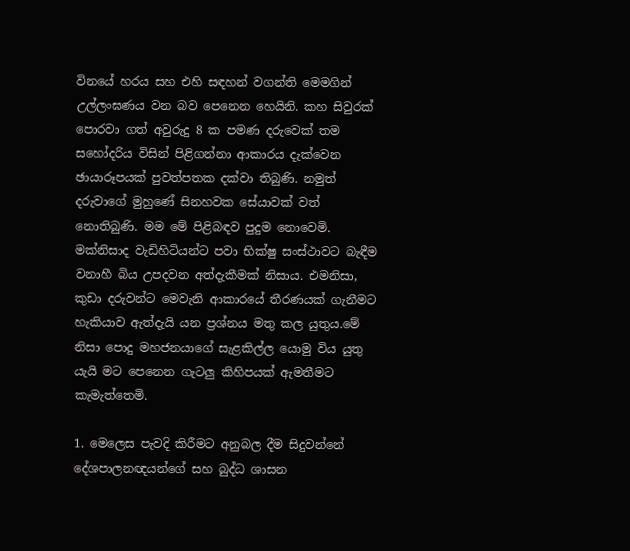විනයේ හරය සහ එහි සඳහන් වගන්ති මෙමගින් උල්ලංඝණය වන බව පෙනෙන හෙයිනි. කහ සිවුරක් පොරවා ගත් අවුරුදු 8 ක පමණ දරුවෙක් තම සහෝදරිය විසින් පිළිගන්නා ආකාරය දැක්වෙන ඡායාරූපයක් පුවත්පතක දක්වා තිබුණි. නමුත් දරුවාගේ මුහුණේ සිනහවක සේයාවක් වත්  නොතිබුණි. මම මේ පිළිබඳව පුදුම නොවෙමි. මක්නිසාද වැඩිහිටියන්ට පවා භික්ෂු සංස්ථාවට බැඳීම වනාහී බිය උපදවන අත්දැකීමක් නිසාය. එමනිසා, කුඩා දරුවන්ට මෙවැනි ආකාරයේ තීරණයක් ගැනීමට හැකියාව ඇත්දැයි යන ප්‍රශ්නය මතු කල යුතුය.මේ නිසා පොදු මහජනයාගේ සැළකිල්ල යොමු විය යුතු යැයි මට පෙනෙන ගැටලු කිහිපයක් ඇමතීමට කැමැත්තෙමි.

1. මෙලෙස පැවදි කිරීමට අනුබල දීම සිදුවන්නේ දේශපාලනඥයන්ගේ සහ බුද්ධ ශාසන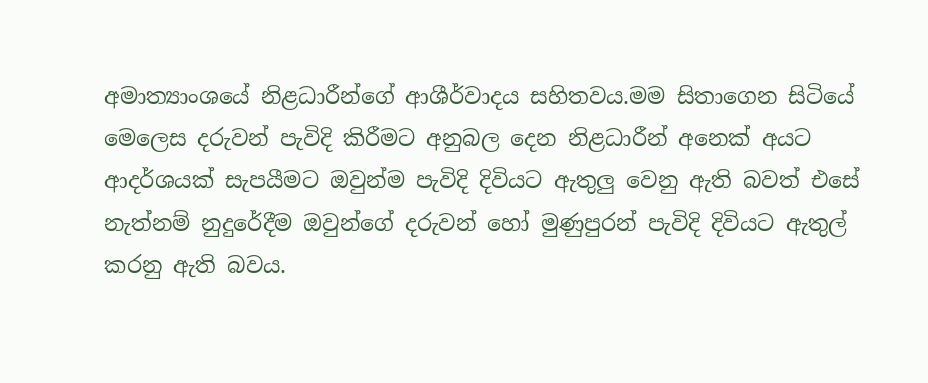අමාත්‍යාංශයේ නිළධාරීන්ගේ ආශීර්වාදය සහිතවය.මම සිතාගෙන සිටියේ මෙලෙස දරුවන් පැවිදි කිරීමට අනුබල දෙන නිළධාරීන් අනෙක් අයට ආදර්ශයක් සැපයීමට ඔවුන්ම පැවිදි දිවියට ඇතුලු වෙනු ඇති බවත් එසේ නැත්නම් නුදුරේදීම ඔවුන්ගේ දරුවන් හෝ මුණුපුරන් පැවිදි දිවියට ඇතුල් කරනු ඇති බවය.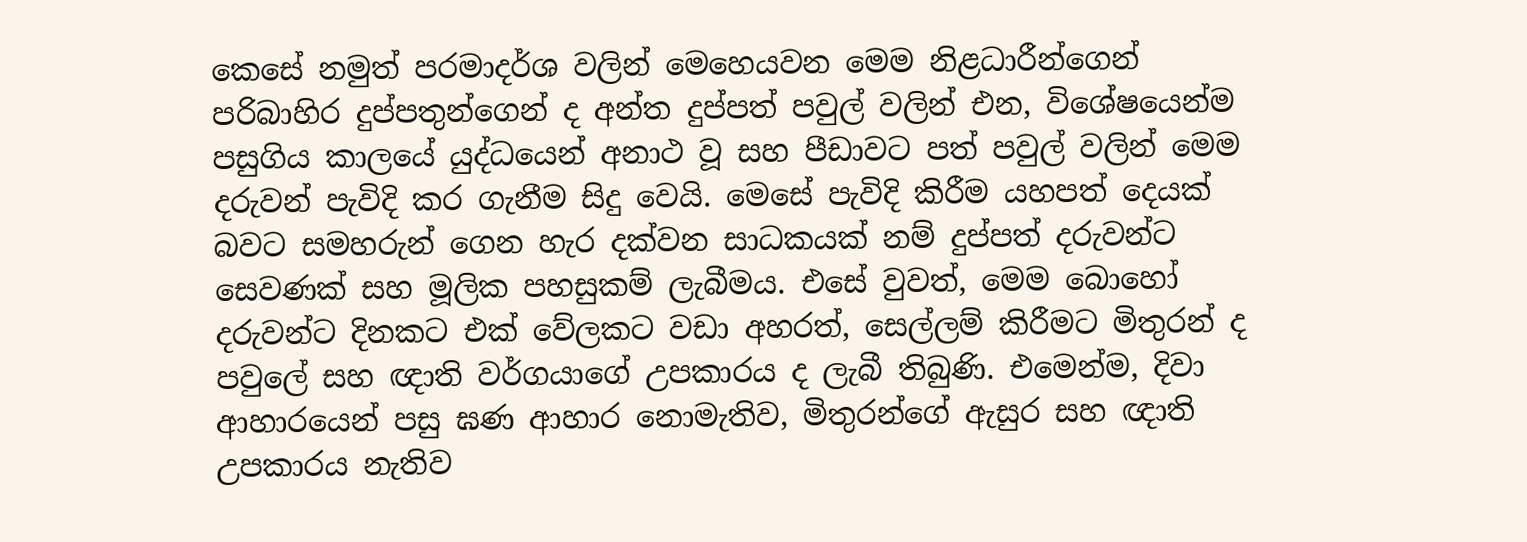කෙසේ නමුත් පරමාදර්ශ වලින් මෙහෙයවන මෙම නිළධාරීන්ගෙන් පරිබාහිර දුප්පතුන්ගෙන් ද අන්ත දුප්පත් පවුල් වලින් එන, විශේෂයෙන්ම පසුගිය කාලයේ යුද්ධයෙන් අනාථ වූ සහ පීඩාවට පත් පවුල් වලින් මෙම දරුවන් පැවිදි කර ගැනීම සිදු වෙයි. මෙසේ පැවිදි කිරීම යහපත් දෙයක් බවට සමහරුන් ගෙන හැර දක්වන සාධකයක් නම් දුප්පත් දරුවන්ට සෙවණක් සහ මූලික පහසුකම් ලැබීමය. එසේ වුවත්, මෙම බොහෝ දරුවන්ට දිනකට එක් වේලකට වඩා අහරත්, සෙල්ලම් කිරීමට මිතුරන් ද පවුලේ සහ ඥාති වර්ගයාගේ උපකාරය ද ලැබී තිබුණි. එමෙන්ම, දිවා ආහාරයෙන් පසු ඝණ ආහාර නොමැතිව, මිතුරන්ගේ ඇසුර සහ ඥාති උපකාරය නැතිව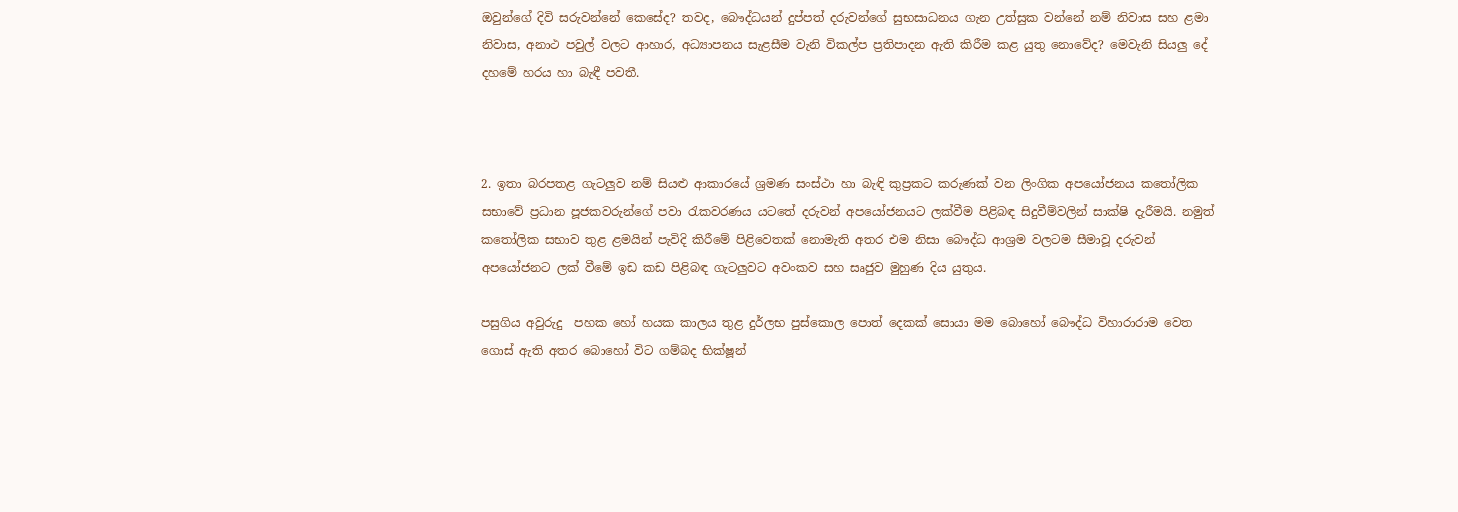ඔවුන්ගේ දිවි සරුවන්නේ කෙසේද? තවද, බෞද්ධයන් දුප්පත් දරුවන්ගේ සුභසාධනය ගැන උත්සුක වන්නේ නම් නිවාස සහ ළමා නිවාස, අනාථ පවුල් වලට ආහාර, අධ්‍යාපනය සැළසීම වැනි විකල්ප ප්‍රතිපාදන ඇති කිරීම කළ යුතු නොවේද? මෙවැනි සියලු දේ දහමේ හරය හා බැඳී පවතී.



2. ඉතා බරපතළ ගැටලුව නම් සියළු ආකාරයේ ශ්‍රමණ සංස්ථා හා බැඳි කුප්‍රකට කරුණක් වන ලිංගික අපයෝජනය කතෝලික සභාවේ ප්‍රධාන පූජකවරුන්ගේ පවා රැකවරණය යටතේ දරුවන් අපයෝජනයට ලක්වීම පිළිබඳ සිදුවීම්වලින් සාක්ෂි දැරීමයි. නමුත් කතෝලික සභාව තුළ ළමයින් පැවිදි කිරීමේ පිළිවෙතක් නොමැති අතර එම නිසා බෞද්ධ ආශ්‍රම වලටම සීමාවූ දරුවන් අපයෝජනට ලක් වීමේ ඉඩ කඩ පිළිබඳ ගැටලුවට අවංකව සහ සෘජුව මුහුණ දිය යුතුය.

පසුගිය අවුරුදු  පහක හෝ හයක කාලය තුළ දුර්ලභ පුස්කොල පොත් දෙකක් සොයා මම බොහෝ බෞද්ධ විහාරාරාම වෙත ගොස් ඇති අතර බොහෝ විට ගම්බද භික්ෂූන්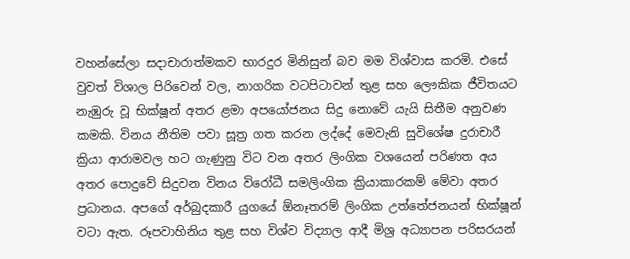වහන්සේලා සදාචාරාත්මකව භාරදුර මිනිසුන් බව මම විශ්වාස කරමි. එසේ වුවත් විශාල පිරිවෙන් වල, නාගරික වටපිටාවන් තුළ සහ ලෞකික ජීවිතයට නැඹුරු වූ භික්ෂූන් අතර ළමා අපයෝජනය සිදු නොවේ යැයි සිතීම අනුවණ කමකි. විනය නීතිම පවා සූත්‍ර ගත කරන ලද්දේ මෙවැනි සුවිශේෂ දුරාචාරී ක්‍රියා ආරාමවල හට ගැණුනු විට වන අතර ලිංගික වශයෙන් පරිණත අය අතර පොදුවේ සිදුවන විනය විරෝධී සමලිංගික ක්‍රියාකාරකම් මේවා අතර ප්‍රධානය. අපගේ අර්බුදකාරී යුගයේ ඕනෑතරම් ලිංගික උත්තේජනයන් භික්ෂූන් වටා ඇත. රූපවාහිනිය තුළ සහ විශ්ව විද්‍යාල ආදී මිශ්‍ර අධ්‍යාපන පරිසරයන්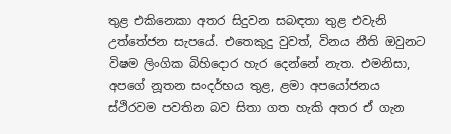තුළ එකිනෙකා අතර සිදුවන සබඳතා තුළ එවැනි උත්තේජන සැපයේ. එතෙකුදු වුවත්, විනය නීති ඔවුනට විෂම ලිංගික බිහිදොර හැර දෙන්නේ නැත. එමනිසා, අපගේ නූතන සංදර්භය තුළ, ළමා අපයෝජනය ස්ථිරවම පවතින බව සිතා ගත හැකි අතර ඒ ගැන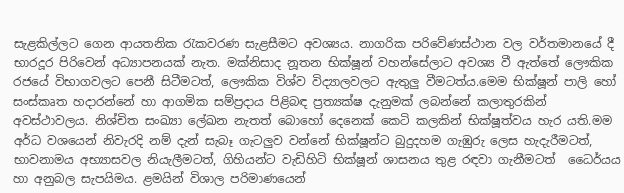සැළකිල්ලට ගෙන ආයතනික රැකවරණ සැළසීමට අවශ්‍යය. නාගරික පරිවේණස්ථාන වල වර්තමානයේ දී භාරදූර පිරිවෙන් අධ්‍යාපනයක් නැත. මක්නිසාද නූතන භික්ෂූන් වහන්සේලාට අවශ්‍ය වී ඇත්තේ ලෞකික රජයේ විභාගවලට පෙනී සිටීමටත්, ලෞකික විශ්ව විද්‍යාලවලට ඇතුලු වීමටත්ය.මෙම භික්ෂූන් පාලි හෝ සංස්කෘත හදාරන්නේ හා ආගමික සම්ප්‍රදාය පිළිබඳ ප්‍රත්‍යක්ෂ දැනුමක් ලබන්නේ කලාතුරකින් අවස්ථාවලය. නිශ්චිත සංඛ්‍යා ලේඛන නැතත් බොහෝ දෙනෙක් කෙටි කලකින් භික්ෂූත්වය හැර යති.මම අර්ධ වශයෙන් නිවැරදි නම් දැන් සැබෑ ගැටලුව වන්නේ භික්ෂූන්ට බුදුදහම ගැඹුරු ලෙස හැදැරීමටත්, භාවනාමය අභ්‍යාසවල නියැලීමටත්, ගිහියන්ට වැඩිහිටි භික්ෂූන් ශාසනය තුළ රඳවා ගැනීමටත්  ධෛර්යය හා අනුබල සැපයිමය. ළමයින් විශාල පරිමාණයෙන්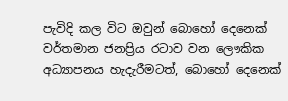පැවිදි කල විට ඔවුන් බොහෝ දෙනෙක් වර්තමාන ජනප්‍රිය රටාව වන ලෞකික අධ්‍යාපනය හැදැරීමටත්, බොහෝ දෙනෙක්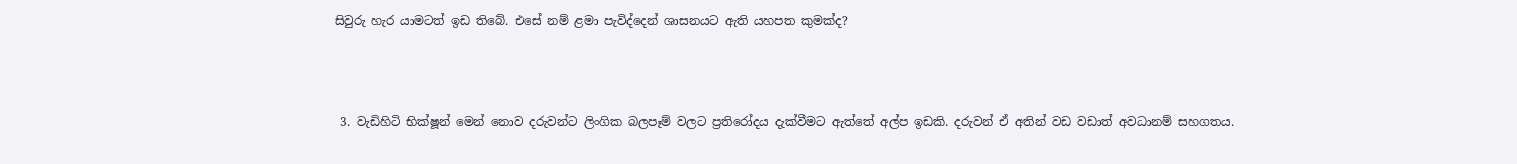සිවුරු හැර යාමටත් ඉඩ තිබේ. එසේ නම් ළමා පැවිද්දෙන් ශාසනයට ඇති යහපත කුමක්ද?



 3. වැඩිහිටි භික්ෂූන් මෙන් නොව දරුවන්ට ලිංගික බලපෑම් වලට ප්‍රතිරෝදය දැක්වීමට ඇත්තේ අල්ප ඉඩකි. දරුවන් ඒ අතින් වඩ වඩාත් අවධානම් සහගතය.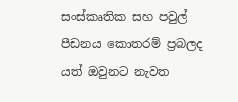සංස්කෘතික සහ පවුල් පීඩනය කොතරම් ප්‍රබලද යත් ඔවුනට නැවත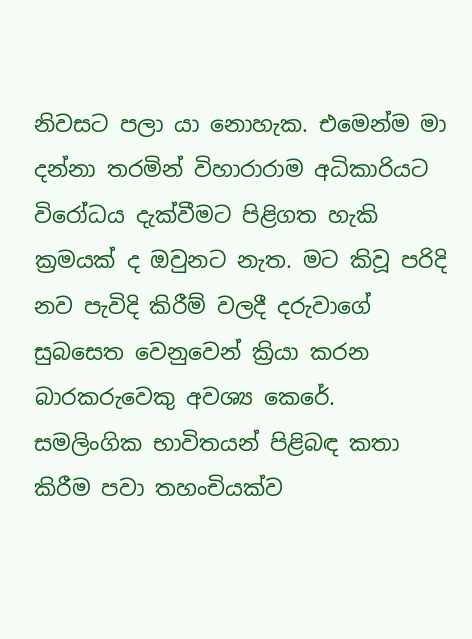නිවසට පලා යා නොහැක. එමෙන්ම මා දන්නා තරමින් විහාරාරාම අධිකාරියට විරෝධය දැක්වීමට පිළිගත හැකි ක්‍රමයක් ද ඔවුනට නැත. මට කිවූ පරිදි නව පැවිදි කිරීම් වලදී දරුවාගේ සුබසෙත වෙනුවෙන් ක්‍රියා කරන බාරකරුවෙකු අවශ්‍ය කෙරේ. සමලිංගික භාවිතයන් පිළිබඳ කතා කිරීම පවා තහංචියක්ව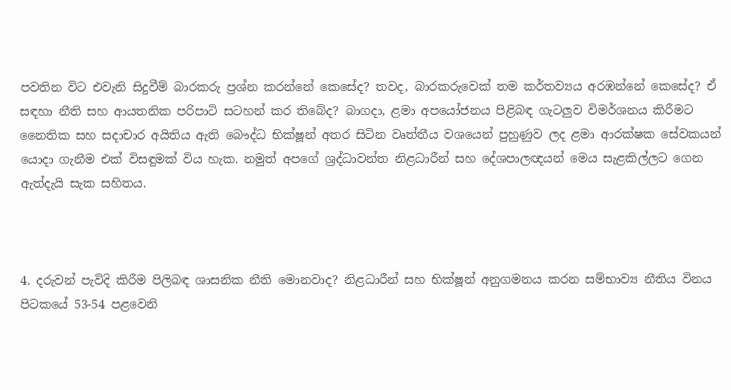පවතින විට එවැනි සිදුවීම් බාරකරු ප්‍රශ්න කරන්නේ කෙසේද? තවද, බාරකරුවෙක් තම කර්තව්‍යය අරඹන්නේ කෙසේද? ඒ සඳහා නීති සහ ආයතනික පරිපාටි සටහන් කර තිබේද? බාගදා, ළමා අපයෝජනය පිළිබඳ ගැටලුව විමර්ශනය කිරීමට නෛතික සහ සදාචාර අයිතිය ඇති බෞද්ධ භික්ෂූන් අතර සිටින වෘත්තීය වශයෙන් පුහුණුව ලද ළමා ආරක්ෂක සේවකයන් යොදා ගැනීම එක් විසඳුමක් විය හැක. නමුත් අපගේ ශ්‍රද්ධාවන්ත නිළධාරීන් සහ දේශපාලඥයන් මෙය සැළකිල්ලට ගෙන ඇත්දැයි සැක සහිතය.



4. දරුවන් පැවිදි කිරීම පිලිබඳ ශාසනික නීති මොනවාද? නිළධාරීන් සහ භික්ෂූන් අනුගමනය කරන සම්භාව්‍ය නීතිය විනය පිටකයේ 53-54 පළවෙනි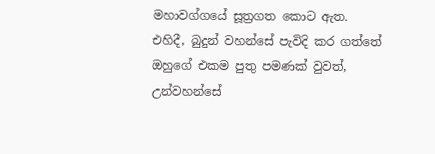මහාවග්ගයේ සූත්‍රගත කොට ඇත. එහිදී, බුදුන් වහන්සේ පැවිදි කර ගත්තේ ඔහුගේ එකම පුතු පමණක් වුවත්, උන්වහන්සේ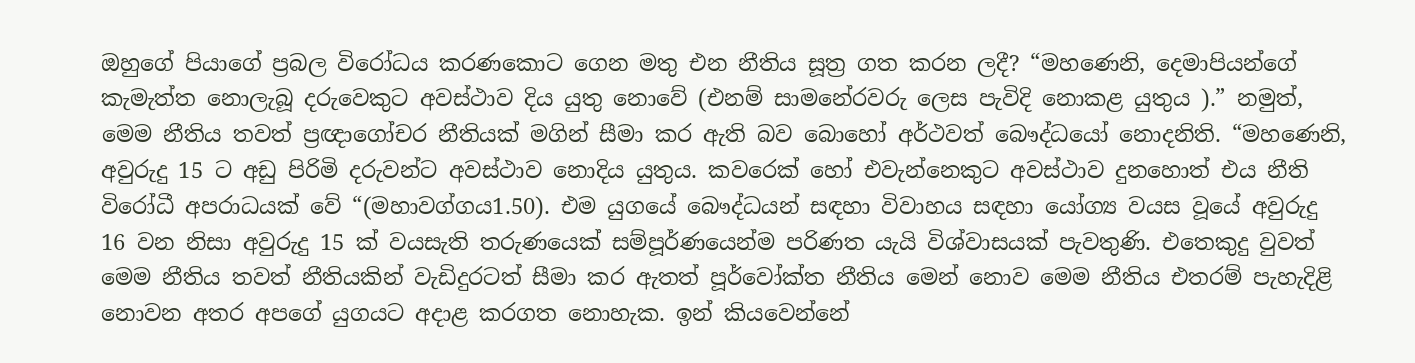ඔහුගේ පියාගේ ප්‍රබල විරෝධය කරණකොට ගෙන මතු එන නීතිය සූත්‍ර ගත කරන ලදී? “මහණෙනි, දෙමාපියන්ගේ කැමැත්ත නොලැබූ දරුවෙකුට අවස්ථාව දිය යුතු නොවේ (එනම් සාමනේරවරු ලෙස පැවිදි නොකළ යුතුය ).” නමුත්, මෙම නීතිය තවත් ප්‍රඥාගෝචර නීතියක් මගින් සීමා කර ඇති බව බොහෝ අර්ථවත් බෞද්ධයෝ නොදනිති. “මහණෙනි, අවුරුදු 15 ට අඩු පිරිමි දරුවන්ට අවස්ථාව නොදිය යුතුය. කවරෙක් හෝ එවැන්නෙකුට අවස්ථාව දුනහොත් එය නීති විරෝධී අපරාධයක් වේ “(මහාවග්ගය1.50). එම යුගයේ බෞද්ධයන් සඳහා විවාහය සඳහා යෝග්‍ය වයස වූයේ අවුරුදු 16 වන නිසා අවුරුදු 15 ක් වයසැති තරුණයෙක් සම්පූර්ණයෙන්ම පරිණත යැයි විශ්වාසයක් පැවතුණි. එතෙකුදු වුවත් මෙම නීතිය තවත් නීතියකින් වැඩිදුරටත් සීමා කර ඇතත් පූර්වෝක්ත නීතිය මෙන් නොව මෙම නීතිය එතරම් පැහැදිළි නොවන අතර අපගේ යුගයට අදාළ කරගත නොහැක. ඉන් කියවෙන්නේ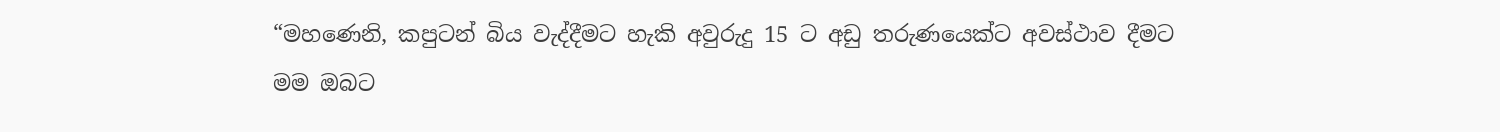“මහණෙනි, කපුටන් බිය වැද්දීමට හැකි අවුරුදු 15 ට අඩු තරුණයෙක්ට අවස්ථාව දීමට මම ඔබට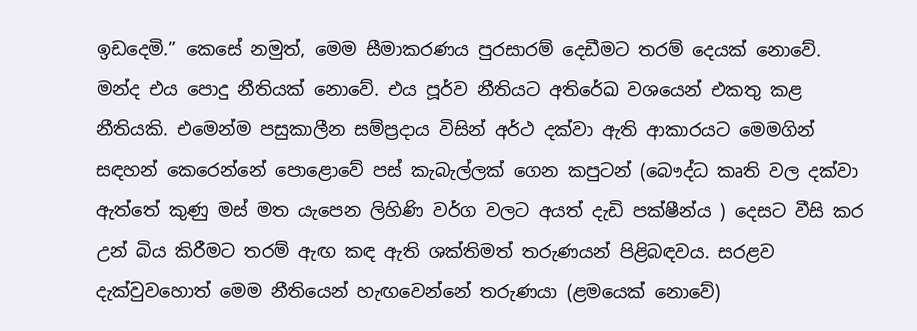ඉඩදෙමි.” කෙසේ නමුත්, මෙම සීමාකරණය පුරසාරම් දෙඩීමට තරම් දෙයක් නොවේ. මන්ද එය පොදු නීතියක් නොවේ. එය පූර්ව නීතියට අතිරේඛ වශයෙන් එකතු කළ නීතියකි. එමෙන්ම පසුකාලීන සම්ප්‍රදාය විසින් අර්ථ දක්වා ඇති ආකාරයට මෙමගින් සඳහන් කෙරෙන්නේ පොළොවේ පස් කැබැල්ලක් ගෙන කපුටන් (බෞද්ධ කෘති වල දක්වා ඇත්තේ කුණු මස් මත යැපෙන ලිහිණි වර්ග වලට අයත් දැඩි පක්ෂීන්ය ) දෙසට වීසි කර උන් බිය කිරීමට තරම් ඇඟ කඳ ඇති ශක්තිමත් තරුණයන් පිළිබඳවය. සරළව දැක්වුවහොත් මෙම නීතියෙන් හැඟවෙන්නේ තරුණයා (ළමයෙක් නොවේ)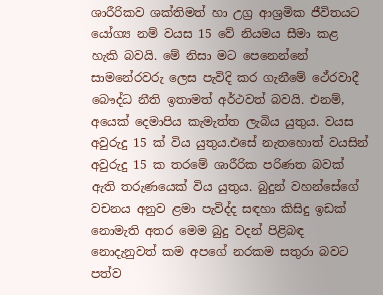ශාරීරිකව ශක්තිමත් හා උග්‍ර ආශ්‍රමික ජීවිතයට යෝග්‍ය නම් වයස 15 වේ නියමය සීමා කළ හැකි බවයි. මේ නිසා මට පෙනෙන්නේ සාමනේරවරු ලෙස පැවිදි කර ගැනීමේ ථේරවාදී බෞද්ධ නීති ඉතාමත් අර්ථවත් බවයි. එනම්,  අයෙක් දෙමාපිය කැමැත්ත ලැබිය යුතුය. වයස අවුරුදු 15 ක් විය යුතුය.එසේ නැතහොත් වයසින් අවුරුදු 15 ක තරමේ ශාරීරික පරිණත බවක් ඇති තරුණයෙක් විය යුතුය. බුදුන් වහන්සේගේ වචනය අනුව ළමා පැවිද්ද සඳහා කිසිදු ඉඩක් නොමැති අතර මෙම බුදු වදන් පිළිබඳ නොදැනුවත් කම අපගේ නරකම සතුරා බවට පත්ව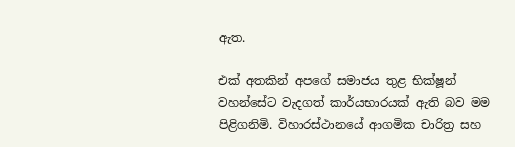ඇත.

එක් අතකින් අපගේ සමාජය තුළ භික්ෂූන් වහන්සේට වැදගත් කාර්යභාරයක් ඇති බව මම පිළිගනිමි. විහාරස්ථානයේ ආගමික චාරිත්‍ර සහ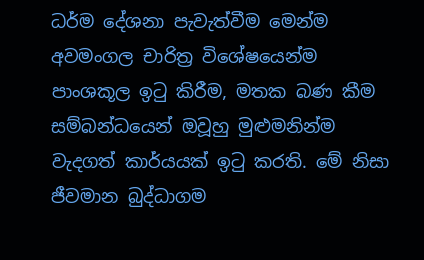ධර්ම දේශනා පැවැත්වීම මෙන්ම අවමංගල චාරිත්‍ර විශේෂයෙන්ම පාංශකූල ඉටු කිරීම, මතක බණ කීම සම්බන්ධයෙන් ඔවූහු මුළුමනින්ම වැදගත් කාර්යයක් ඉටු කරති. මේ නිසා ජීවමාන බුද්ධාගම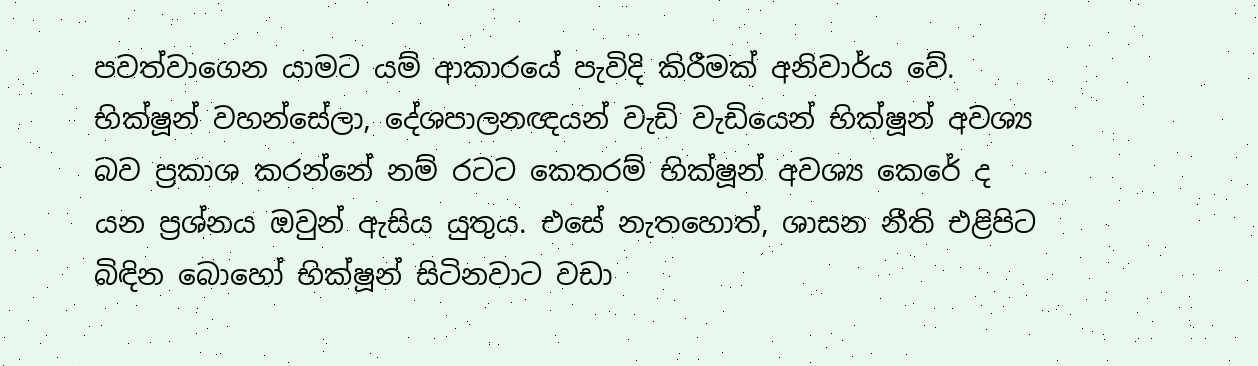පවත්වාගෙන යාමට යම් ආකාරයේ පැවිදි කිරීමක් අනිවාර්ය වේ. භික්ෂූන් වහන්සේලා, දේශපාලනඥයන් වැඩි වැඩියෙන් භික්ෂූන් අවශ්‍ය බව ප්‍රකාශ කරන්නේ නම් රටට කෙතරම් භික්ෂූන් අවශ්‍ය කෙරේ ද  යන ප්‍රශ්නය ඔවුන් ඇසිය යුතුය. එසේ නැතහොත්, ශාසන නීති එළිපිට බිඳින බොහෝ භික්ෂූන් සිටිනවාට වඩා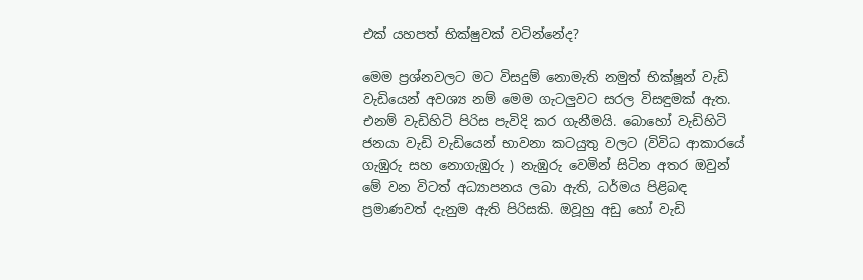එක් යහපත් භික්ෂුවක් වටින්නේද?

මෙම ප්‍රශ්නවලට මට විසදුම් නොමැති නමුත් භික්ෂූන් වැඩි වැඩියෙන් අවශ්‍ය නම් මෙම ගැටලුවට සරල විසඳුමක් ඇත. එනම් වැඩිහිටි පිරිස පැවිදි කර ගැනීමයි. බොහෝ වැඩිහිටි ජනයා වැඩි වැඩියෙන් භාවනා කටයුතු වලට (විවිධ ආකාරයේ ගැඹුරු සහ නොගැඹුරු ) නැඹුරු වෙමින් සිටින අතර ඔවුන් මේ වන විටත් අධ්‍යාපනය ලබා ඇති, ධර්මය පිළිබඳ ප්‍රමාණවත් දැනුම ඇති පිරිසකි. ඔවූහු අඩු හෝ වැඩි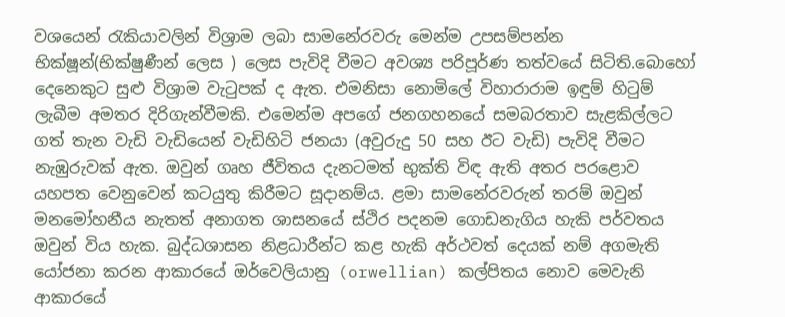වශයෙන් රැකියාවලින් විශ්‍රාම ලබා සාමනේරවරු මෙන්ම උපසම්පන්න භික්ෂූන්(භික්ෂුණීන් ලෙස ) ලෙස පැවිදි වීමට අවශ්‍ය පරිපූර්ණ තත්වයේ සිටිති.බොහෝ දෙනෙකුට සුළු විශ්‍රාම වැටුපක් ද ඇත. එමනිසා නොමිලේ විහාරාරාම ඉඳුම් හිටුම් ලැබීම අමතර දිරිගැන්වීමකි. එමෙන්ම අපගේ ජනගහනයේ සමබරතාව සැළකිල්ලට ගත් තැන වැඩි වැඩියෙන් වැඩිහිටි ජනයා (අවුරුදු 50 සහ ඊට වැඩි) පැවිදි වීමට නැඹුරුවක් ඇත. ඔවුන් ගෘහ ජීවිතය දැනටමත් භුක්ති විඳ ඇති අතර පරළොව යහපත වෙනුවෙන් කටයුතු කිරීමට සූදානම්ය. ළමා සාමනේරවරුන් තරම් ඔවුන් මනමෝහනීය නැතත් අනාගත ශාසනයේ ස්ථිර පදනම ගොඩනැගිය හැකි පර්වතය ඔවුන් විය හැක. බුද්ධශාසන නිළධාරීන්ට කළ හැකි අර්ථවත් දෙයක් නම් අගමැති යෝජනා කරන ආකාරයේ ඔර්වෙලියානු (orwellian) කල්පිතය නොව මෙවැනි ආකාරයේ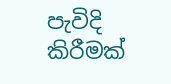පැවිදි කිරීමක්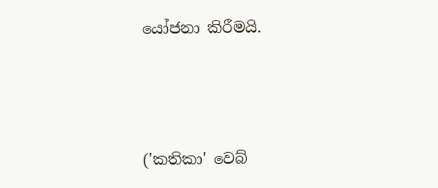යෝජනා කිරීමයි.



('කතිකා' වෙබ්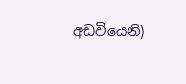අඩවියෙනි)